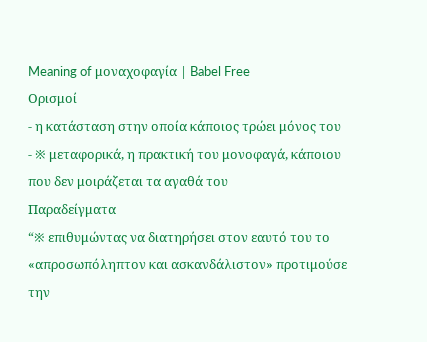Meaning of μοναχοφαγία | Babel Free
Ορισμοί
- η κατάσταση στην οποία κάποιος τρώει μόνος του
- ※ μεταφορικά, η πρακτική του μονοφαγά, κάποιου που δεν μοιράζεται τα αγαθά του
Παραδείγματα
“※ επιθυμώντας να διατηρήσει στον εαυτό του το «απροσωπόληπτον και ασκανδάλιστον» προτιμούσε την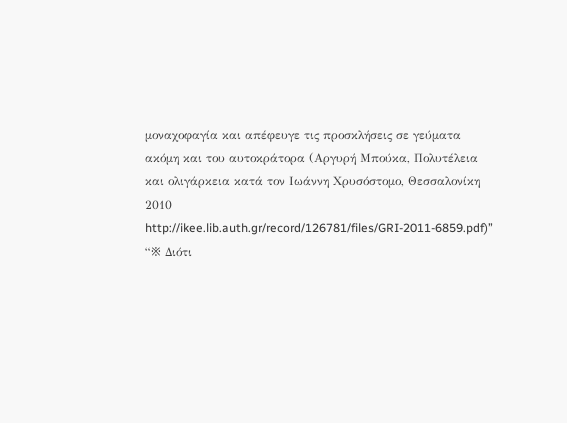μοναχοφαγία και απέφευγε τις προσκλήσεις σε γεύματα ακόμη και του αυτοκράτορα (Αργυρή Μπούκα, Πολυτέλεια και ολιγάρκεια κατά τον Ιωάννη Χρυσόστομο, Θεσσαλονίκη 2010 http://ikee.lib.auth.gr/record/126781/files/GRI-2011-6859.pdf)”
“※ Διότι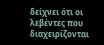δείχνει ότι οι λεβέντες που διαχειρίζονται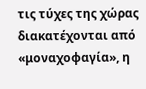τις τύχες της χώρας διακατέχονται από «μοναχοφαγία», η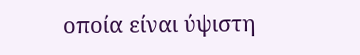οποία είναι ύψιστη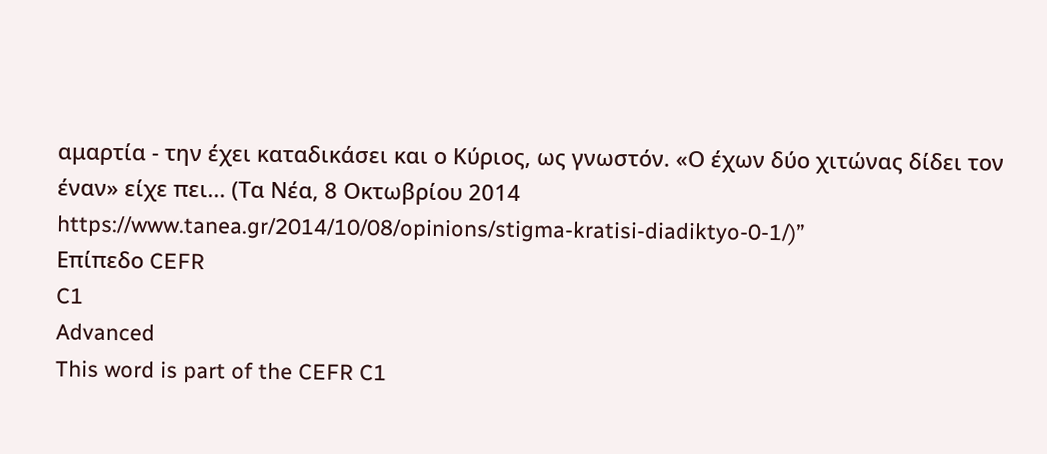αμαρτία - την έχει καταδικάσει και ο Κύριος, ως γνωστόν. «Ο έχων δύο χιτώνας δίδει τον έναν» είχε πει... (Τα Νέα, 8 Οκτωβρίου 2014 https://www.tanea.gr/2014/10/08/opinions/stigma-kratisi-diadiktyo-0-1/)”
Επίπεδο CEFR
C1
Advanced
This word is part of the CEFR C1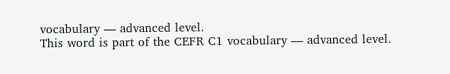vocabulary — advanced level.
This word is part of the CEFR C1 vocabulary — advanced level.